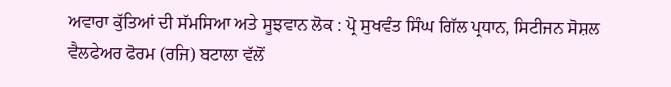ਅਵਾਰਾ ਕੁੱਤਿਆਂ ਦੀ ਸੱਮਸਿਆ ਅਤੇ ਸੂਝਵਾਨ ਲੋਕ : ਪ੍ਰੋ ਸੁਖਵੰਤ ਸਿੰਘ ਗਿੱਲ ਪ੍ਰਧਾਨ, ਸਿਟੀਜਨ ਸੋਸ਼ਲ ਵੈਲਫੇਅਰ ਫੋਰਮ (ਰਜਿ) ਬਟਾਲਾ ਵੱਲੋਂ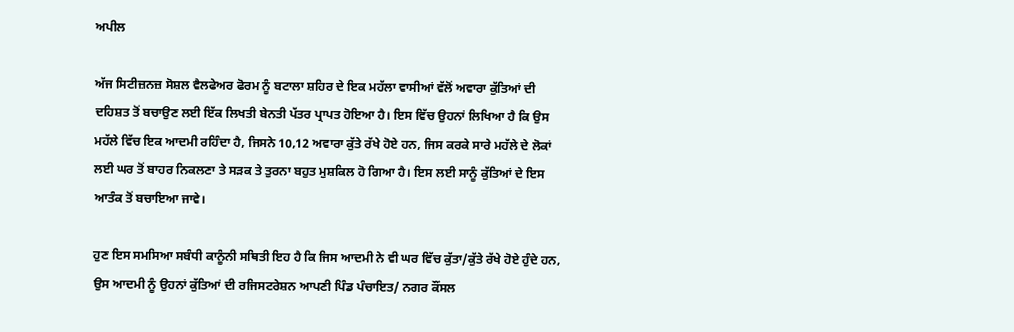ਅਪੀਲ

ਅੱਜ ਸਿਟੀਜ਼ਨਜ਼ ਸੋਸ਼ਲ ਵੈਲਫੇਅਰ ਫੋਰਮ ਨੂੰ ਬਟਾਲਾ ਸ਼ਹਿਰ ਦੇ ਇਕ ਮਹੱਲਾ ਵਾਸੀਆਂ ਵੱਲੋਂ ਅਵਾਰਾ ਕੁੱਤਿਆਂ ਦੀ ਦਹਿਸ਼ਤ ਤੋਂ ਬਚਾਉਣ ਲਈ ਇੱਕ ਲਿਖਤੀ ਬੇਨਤੀ ਪੱਤਰ ਪ੍ਰਾਪਤ ਹੋਇਆ ਹੈ। ਇਸ ਵਿੱਚ ਉਹਨਾਂ ਲਿਖਿਆ ਹੈ ਕਿ ਉਸ ਮਹੱਲੇ ਵਿੱਚ ਇਕ ਆਦਮੀ ਰਹਿੰਦਾ ਹੈ, ਜਿਸਨੇ 10,12 ਅਵਾਰਾ ਕੁੱਤੇ ਰੱਖੇ ਹੋਏ ਹਨ, ਜਿਸ ਕਰਕੇ ਸਾਰੇ ਮਹੱਲੇ ਦੇ ਲੋਕਾਂ ਲਈ ਘਰ ਤੋਂ ਬਾਹਰ ਨਿਕਲਣਾ ਤੇ ਸੜਕ ਤੇ ਤੁਰਨਾ ਬਹੁਤ ਮੁਸ਼ਕਿਲ ਹੋ ਗਿਆ ਹੈ। ਇਸ ਲਈ ਸਾਨੂੰ ਕੁੱਤਿਆਂ ਦੇ ਇਸ ਆਤੰਕ ਤੋਂ ਬਚਾਇਆ ਜਾਵੇ।

ਹੁਣ ਇਸ ਸਮਸਿਆ ਸਬੰਧੀ ਕਾਨੂੰਨੀ ਸਥਿਤੀ ਇਹ ਹੈ ਕਿ ਜਿਸ ਆਦਮੀ ਨੇ ਵੀ ਘਰ ਵਿੱਚ ਕੁੱਤਾ/ਕੁੱਤੇ ਰੱਖੇ ਹੋਏ ਹੁੰਦੇ ਹਨ, ਉਸ ਆਦਮੀ ਨੂੰ ਉਹਨਾਂ ਕੁੱਤਿਆਂ ਦੀ ਰਜਿਸਟਰੇਸ਼ਨ ਆਪਣੀ ਪਿੰਡ ਪੰਚਾਇਤ/ ਨਗਰ ਕੌਂਸਲ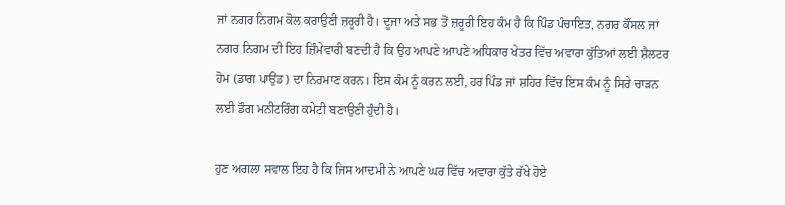ਜਾਂ ਨਗਰ ਨਿਗਮ ਕੋਲ ਕਰਾਉਣੀ ਜ਼ਰੂਰੀ ਹੈ। ਦੂਜਾ ਅਤੇ ਸਭ ਤੋਂ ਜ਼ਰੂਰੀ ਇਹ ਕੰਮ ਹੈ ਕਿ ਪਿੰਡ ਪੰਚਾਇਤ, ਨਗਰ ਕੌਂਸਲ ਜਾਂ ਨਗਰ ਨਿਗਮ ਦੀ ਇਹ ਜ਼ਿੰਮੇਵਾਰੀ ਬਣਦੀ ਹੈ ਕਿ ਉਹ ਆਪਣੇ ਆਪਣੇ ਅਧਿਕਾਰ ਖੇਤਰ ਵਿੱਚ ਅਵਾਰਾ ਕੁੱਤਿਆਂ ਲਈ ਸ਼ੈਲਟਰ ਹੋਮ (ਡਾਗ ਪਾਉਂਡ) ਦਾ ਨਿਰਮਾਣ ਕਰਨ। ਇਸ ਕੰਮ ਨੂੰ ਕਰਨ ਲਈ, ਹਰ ਪਿੰਡ ਜਾਂ ਸ਼ਹਿਰ ਵਿੱਚ ਇਸ ਕੰਮ ਨੂੰ ਸਿਰੇ ਚਾੜਨ ਲਈ ਡੌਗ ਮਨੀਟਰਿੰਗ ਕਮੇਟੀ ਬਣਾਉਣੀ ਹੁੰਦੀ ਹੈ।

ਹੁਣ ਅਗਲਾ ਸਵਾਲ ਇਹ ਹੈ ਕਿ ਜਿਸ ਆਦਮੀ ਨੇ ਆਪਣੇ ਘਰ ਵਿੱਚ ਅਵਾਰਾ ਕੁੱਤੇ ਰੱਖੇ ਹੋਏ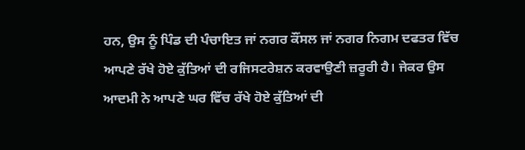ਹਨ, ਉਸ ਨੂੰ ਪਿੰਡ ਦੀ ਪੰਚਾਇਤ ਜਾਂ ਨਗਰ ਕੌਂਸਲ ਜਾਂ ਨਗਰ ਨਿਗਮ ਦਫਤਰ ਵਿੱਚ ਆਪਣੇ ਰੱਖੇ ਹੋਏ ਕੁੱਤਿਆਂ ਦੀ ਰਜਿਸਟਰੇਸ਼ਨ ਕਰਵਾਉਣੀ ਜ਼ਰੂਰੀ ਹੈ। ਜੇਕਰ ਉਸ ਆਦਮੀ ਨੇ ਆਪਣੇ ਘਰ ਵਿੱਚ ਰੱਖੇ ਹੋਏ ਕੁੱਤਿਆਂ ਦੀ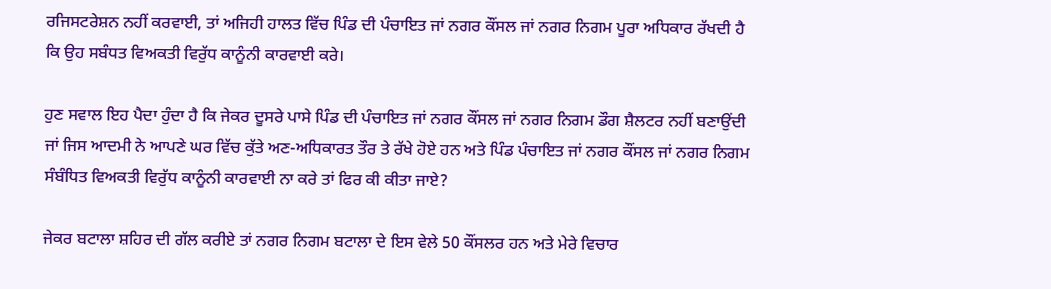ਰਜਿਸਟਰੇਸ਼ਨ ਨਹੀਂ ਕਰਵਾਈ, ਤਾਂ ਅਜਿਹੀ ਹਾਲਤ ਵਿੱਚ ਪਿੰਡ ਦੀ ਪੰਚਾਇਤ ਜਾਂ ਨਗਰ ਕੌਂਸਲ ਜਾਂ ਨਗਰ ਨਿਗਮ ਪੂਰਾ ਅਧਿਕਾਰ ਰੱਖਦੀ ਹੈ ਕਿ ਉਹ ਸਬੰਧਤ ਵਿਅਕਤੀ ਵਿਰੁੱਧ ਕਾਨੂੰਨੀ ਕਾਰਵਾਈ ਕਰੇ।

ਹੁਣ ਸਵਾਲ ਇਹ ਪੈਦਾ ਹੁੰਦਾ ਹੈ ਕਿ ਜੇਕਰ ਦੂਸਰੇ ਪਾਸੇ ਪਿੰਡ ਦੀ ਪੰਚਾਇਤ ਜਾਂ ਨਗਰ ਕੌਂਸਲ ਜਾਂ ਨਗਰ ਨਿਗਮ ਡੌਗ ਸ਼ੈਲਟਰ ਨਹੀਂ ਬਣਾਉਂਦੀ ਜਾਂ ਜਿਸ ਆਦਮੀ ਨੇ ਆਪਣੇ ਘਰ ਵਿੱਚ ਕੁੱਤੇ ਅਣ-ਅਧਿਕਾਰਤ ਤੌਰ ਤੇ ਰੱਖੇ ਹੋਏ ਹਨ ਅਤੇ ਪਿੰਡ ਪੰਚਾਇਤ ਜਾਂ ਨਗਰ ਕੌਂਸਲ ਜਾਂ ਨਗਰ ਨਿਗਮ ਸੰਬੰਧਿਤ ਵਿਅਕਤੀ ਵਿਰੁੱਧ ਕਾਨੂੰਨੀ ਕਾਰਵਾਈ ਨਾ ਕਰੇ ਤਾਂ ਫਿਰ ਕੀ ਕੀਤਾ ਜਾਏ?

ਜੇਕਰ ਬਟਾਲਾ ਸ਼ਹਿਰ ਦੀ ਗੱਲ ਕਰੀਏ ਤਾਂ ਨਗਰ ਨਿਗਮ ਬਟਾਲਾ ਦੇ ਇਸ ਵੇਲੇ 50 ਕੌਂਸਲਰ ਹਨ ਅਤੇ ਮੇਰੇ ਵਿਚਾਰ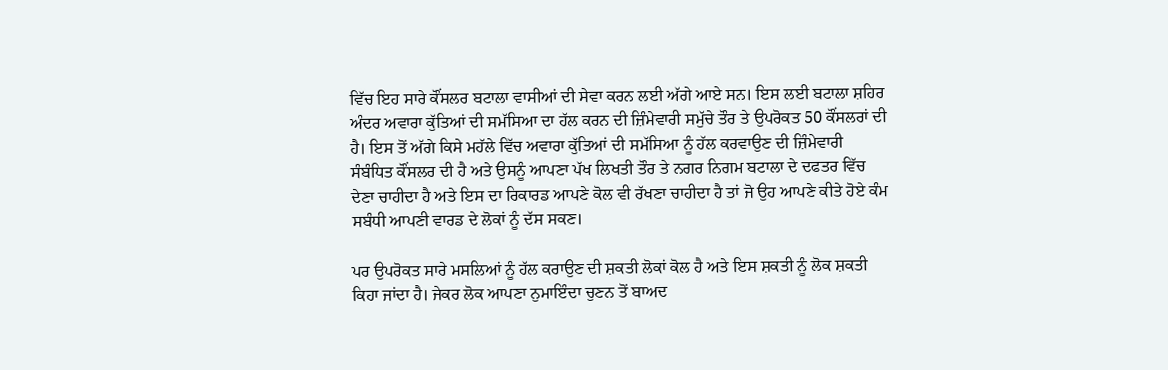ਵਿੱਚ ਇਹ ਸਾਰੇ ਕੌਂਸਲਰ ਬਟਾਲਾ ਵਾਸੀਆਂ ਦੀ ਸੇਵਾ ਕਰਨ ਲਈ ਅੱਗੇ ਆਏ ਸਨ। ਇਸ ਲਈ ਬਟਾਲਾ ਸ਼ਹਿਰ ਅੰਦਰ ਅਵਾਰਾ ਕੁੱਤਿਆਂ ਦੀ ਸਮੱਸਿਆ ਦਾ ਹੱਲ ਕਰਨ ਦੀ ਜ਼ਿੰਮੇਵਾਰੀ ਸਮੁੱਚੇ ਤੌਰ ਤੇ ਉਪਰੋਕਤ 50 ਕੌਂਸਲਰਾਂ ਦੀ ਹੈ। ਇਸ ਤੋਂ ਅੱਗੇ ਕਿਸੇ ਮਹੱਲੇ ਵਿੱਚ ਅਵਾਰਾ ਕੁੱਤਿਆਂ ਦੀ ਸਮੱਸਿਆ ਨੂੰ ਹੱਲ ਕਰਵਾਉਣ ਦੀ ਜ਼ਿੰਮੇਵਾਰੀ ਸੰਬੰਧਿਤ ਕੌਂਸਲਰ ਦੀ ਹੈ ਅਤੇ ਉਸਨੂੰ ਆਪਣਾ ਪੱਖ ਲਿਖਤੀ ਤੌਰ ਤੇ ਨਗਰ ਨਿਗਮ ਬਟਾਲਾ ਦੇ ਦਫਤਰ ਵਿੱਚ ਦੇਣਾ ਚਾਹੀਦਾ ਹੈ ਅਤੇ ਇਸ ਦਾ ਰਿਕਾਰਡ ਆਪਣੇ ਕੋਲ ਵੀ ਰੱਖਣਾ ਚਾਹੀਦਾ ਹੈ ਤਾਂ ਜੋ ਉਹ ਆਪਣੇ ਕੀਤੇ ਹੋਏ ਕੰਮ ਸਬੰਧੀ ਆਪਣੀ ਵਾਰਡ ਦੇ ਲੋਕਾਂ ਨੂੰ ਦੱਸ ਸਕਣ।

ਪਰ ਉਪਰੋਕਤ ਸਾਰੇ ਮਸਲਿਆਂ ਨੂੰ ਹੱਲ ਕਰਾਉਣ ਦੀ ਸ਼ਕਤੀ ਲੋਕਾਂ ਕੋਲ ਹੈ ਅਤੇ ਇਸ ਸ਼ਕਤੀ ਨੂੰ ਲੋਕ ਸ਼ਕਤੀ ਕਿਹਾ ਜਾਂਦਾ ਹੈ। ਜੇਕਰ ਲੋਕ ਆਪਣਾ ਨੁਮਾਇੰਦਾ ਚੁਣਨ ਤੋਂ ਬਾਅਦ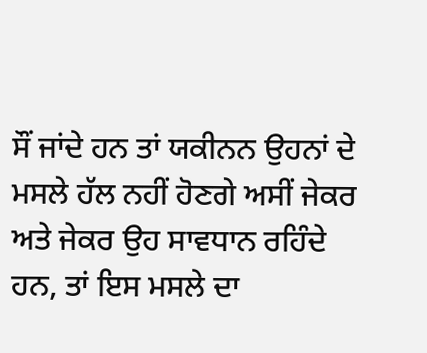ਸੌਂ ਜਾਂਦੇ ਹਨ ਤਾਂ ਯਕੀਨਨ ਉਹਨਾਂ ਦੇ ਮਸਲੇ ਹੱਲ ਨਹੀਂ ਹੋਣਗੇ ਅਸੀਂ ਜੇਕਰ ਅਤੇ ਜੇਕਰ ਉਹ ਸਾਵਧਾਨ ਰਹਿੰਦੇ ਹਨ, ਤਾਂ ਇਸ ਮਸਲੇ ਦਾ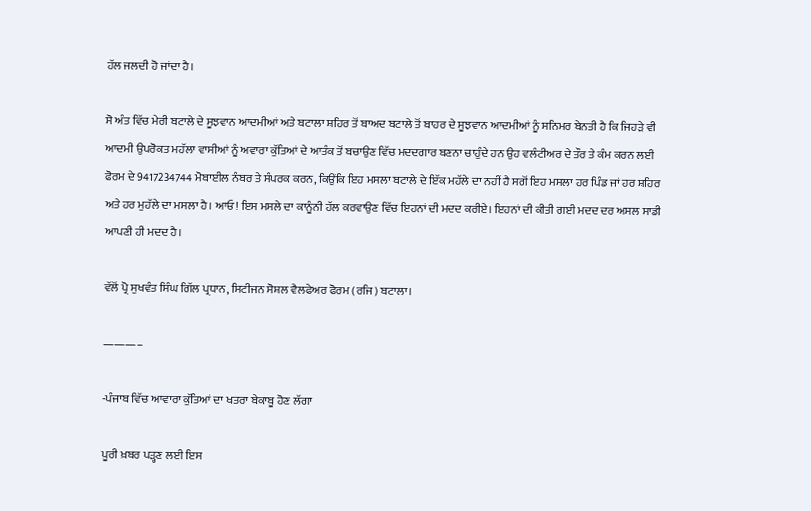ਹੱਲ ਜਲਦੀ ਹੋ ਜਾਂਦਾ ਹੈ।

ਸੋ ਅੰਤ ਵਿੱਚ ਮੇਰੀ ਬਟਾਲੇ ਦੇ ਸੂਝਵਾਨ ਆਦਮੀਆਂ ਅਤੇ ਬਟਾਲਾ ਸ਼ਹਿਰ ਤੋਂ ਬਾਅਦ ਬਟਾਲੇ ਤੋਂ ਬਾਹਰ ਦੇ ਸੂਝਵਾਨ ਆਦਮੀਆਂ ਨੂੰ ਸਨਿਮਰ ਬੇਨਤੀ ਹੈ ਕਿ ਜਿਹੜੇ ਵੀ ਆਦਮੀ ਉਪਰੋਕਤ ਮਹੱਲਾ ਵਾਸੀਆਂ ਨੂੰ ਅਵਾਰਾ ਕੁੱਤਿਆਂ ਦੇ ਆਤੰਕ ਤੋਂ ਬਚਾਉਣ ਵਿੱਚ ਮਦਦਗਾਰ ਬਣਨਾ ਚਾਹੁੰਦੇ ਹਨ ਉਹ ਵਲੰਟੀਅਰ ਦੇ ਤੌਰ ਤੇ ਕੰਮ ਕਰਨ ਲਈ ਫੋਰਮ ਦੇ 9417234744 ਮੋਬਾਈਲ ਨੰਬਰ ਤੇ ਸੰਪਰਕ ਕਰਨ, ਕਿਉਂਕਿ ਇਹ ਮਸਲਾ ਬਟਾਲੇ ਦੇ ਇੱਕ ਮਹੱਲੇ ਦਾ ਨਹੀਂ ਹੈ ਸਗੋਂ ਇਹ ਮਸਲਾ ਹਰ ਪਿੰਡ ਜਾਂ ਹਰ ਸ਼ਹਿਰ ਅਤੇ ਹਰ ਮੁਹੱਲੇ ਦਾ ਮਸਲਾ ਹੈ। ਆਓ! ਇਸ ਮਸਲੇ ਦਾ ਕਾਨੂੰਨੀ ਹੱਲ ਕਰਵਾਉਣ ਵਿੱਚ ਇਹਨਾਂ ਦੀ ਮਦਦ ਕਰੀਏ। ਇਹਨਾਂ ਦੀ ਕੀਤੀ ਗਈ ਮਦਦ ਦਰ ਅਸਲ ਸਾਡੀ ਆਪਣੀ ਹੀ ਮਦਦ ਹੈ।

ਵੱਲੋਂ ਪ੍ਰੋ ਸੁਖਵੰਤ ਸਿੰਘ ਗਿੱਲ ਪ੍ਰਧਾਨ, ਸਿਟੀਜਨ ਸੋਸ਼ਲ ਵੈਲਫੇਅਰ ਫੋਰਮ (ਰਜਿ) ਬਟਾਲਾ।

———–

-ਪੰਜਾਬ ਵਿੱਚ ਆਵਾਰਾ ਕੁੱਤਿਆਂ ਦਾ ਖਤਰਾ ਬੇਕਾਬੂ ਹੋਣ ਲੱਗਾ

ਪੂਰੀ ਖ਼ਬਰ ਪੜ੍ਹਣ ਲਈ ਇਸ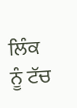ਲਿੰਕ ਨੂੰ ਟੱਚ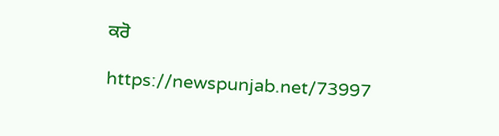ਕਰੋ

https://newspunjab.net/73997